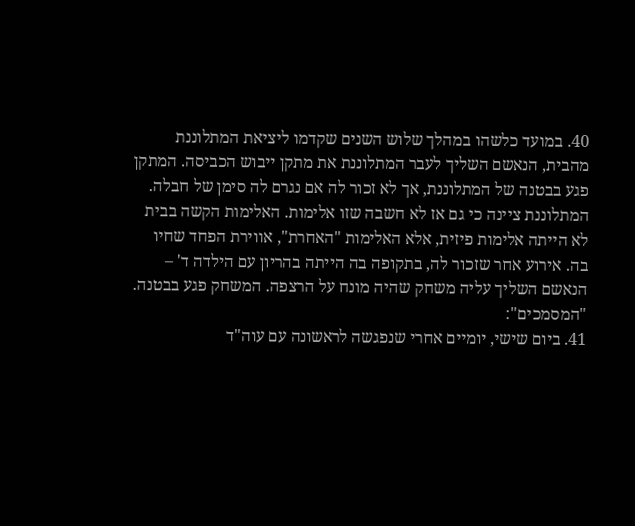40. במועד כלשהו במהלך שלוש השנים שקדמו ליציאת המתלוננת מהבית, הנאשם השליך לעבר המתלוננת את מתקן ייבוש הכביסה. המתקן פגע בבטנה של המתלוננת, אך לא זכור לה אם נגרם לה סימן של חבלה. המתלוננת ציינה כי גם אז לא חשבה שזו אלימות. האלימות הקשה בבית לא הייתה אלימות פיזית, אלא האלימות "האחרת", אווירת הפחד שחיו בה. אירוע אחר שזכור לה, בתקופה בה הייתה בהריון עם הילדה ד' – הנאשם השליך עליה משחק שהיה מונח על הרצפה. המשחק פגע בבטנה.
"המסמכים":
41. ביום שישי, יומיים אחרי שנפגשה לראשונה עם עוה"ד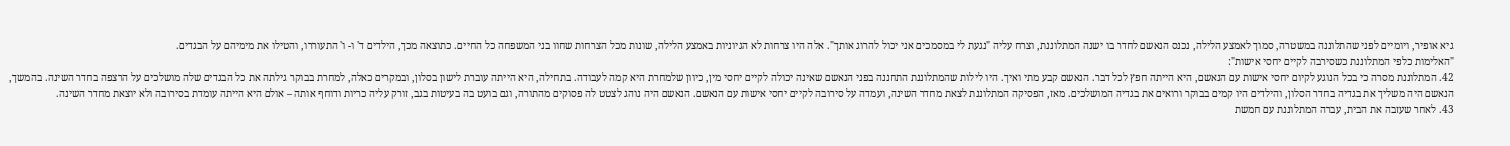גיא אופיר, ויומיים לפני שהתלוננה במשטרה, סמוך לאמצע הלילה, נכנס הנאשם לחדר בו ישנה המתלוננת, וצרח עליה "נגעת לי במסמכים אני יכול להרוג אותך". אלה היו צרחות לא הגיוניות באמצע הלילה, שונות מכל הצרחות שחוו בני המשפחה כל החיים. כתוצאה מכך, הילדים ד' ו- ו' התעוררו, והטילו את מימיהם על הבגדים.
"האלימות כלפי המתלוננת כשסירבה לקיים יחסי אישות":
42. המתלוננת מסרה כי בכל הנוגע לקיום יחסי אישות עם הנאשם, היא הייתה חפץ לכל דבר. הנאשם קבע מתי ואיך. היו לילות שהמתלוננת התחננה בפני הנאשם שאינה יכולה לקיים יחסי מין, כיוון שלמחרת היא קמה לעבודה. בתחילה, היא הייתה עוברת לישון בסלון, ובמקרים כאלה, למחרת בבוקר גילתה את כל הבגדים שלה מושלכים על הרצפה בחדר השינה. בהמשך, הנאשם היה משליך את בגדיה בחדר הסלון, והילדים היו קמים בבוקר ורואים את בגדיה המושלכים. מאז, הפסיקה המתלוננת לצאת מחדר השינה, ועמדה על סירובה לקיים יחסי אישות עם הנאשם. הנאשם היה נוהג לצטט לה פסוקים מהתורה, וגם בועט בה בעיטות בגב, זורק עליה כריות ודוחף אותה – אולם היא הייתה עומדת בסירובה ולא יוצאת מחדר השינה.
43. לאחר שעזבה את הבית, עברה המתלוננת עם חמשת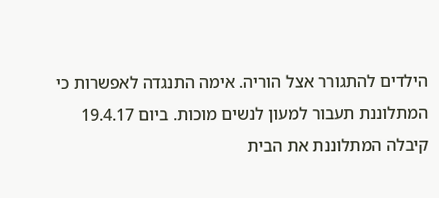הילדים להתגורר אצל הוריה. אימה התנגדה לאפשרות כי המתלוננת תעבור למעון לנשים מוכות. ביום 19.4.17 קיבלה המתלוננת את הבית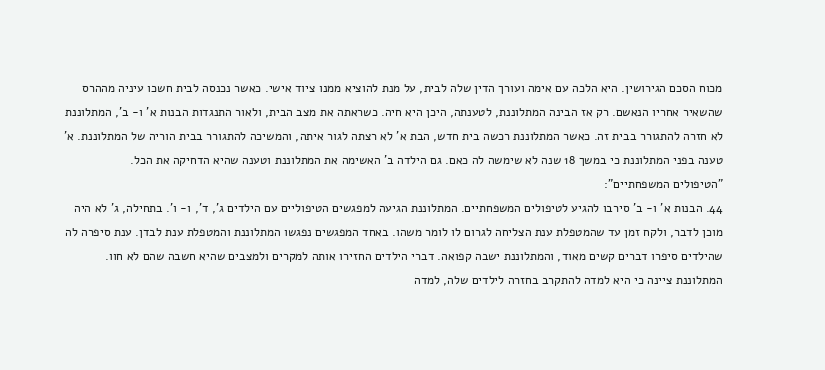מכוח הסכם הגירושין. היא הלכה עם אימה ועורך הדין שלה לבית, על מנת להוציא ממנו ציוד אישי. כאשר נכנסה לבית חשכו עיניה מההרס שהשאיר אחריו הנאשם. רק אז הבינה המתלוננת, לטענתה, היכן היא חיה. כשראתה את מצב הבית, ולאור התנגדות הבנות א' ו- ב', המתלוננת לא חזרה להתגורר בבית זה. כאשר המתלוננת רכשה בית חדש, הבת א' לא רצתה לגור איתה, והמשיכה להתגורר בבית הוריה של המתלוננת. א' טענה בפני המתלוננת כי במשך 18 שנה לא שימשה לה כאם. גם הילדה ב' האשימה את המתלוננת וטענה שהיא הדחיקה את הכל.
"הטיפולים המשפחתיים":
44. הבנות א' ו- ב' סירבו להגיע לטיפולים המשפחתיים. המתלוננת הגיעה למפגשים הטיפוליים עם הילדים ג', ד', ו- ו'. בתחילה, ג' לא היה מוכן לדבר, ולקח זמן עד שהמטפלת ענת הצליחה לגרום לו לומר משהו. באחד המפגשים נפגשו המתלוננת והמטפלת ענת לבדן. ענת סיפרה לה שהילדים סיפרו דברים קשים מאוד, והמתלוננת ישבה קפואה. דברי הילדים החזירו אותה למקרים ולמצבים שהיא חשבה שהם לא חוו. המתלוננת ציינה כי היא למדה להתקרב בחזרה לילדים שלה, למדה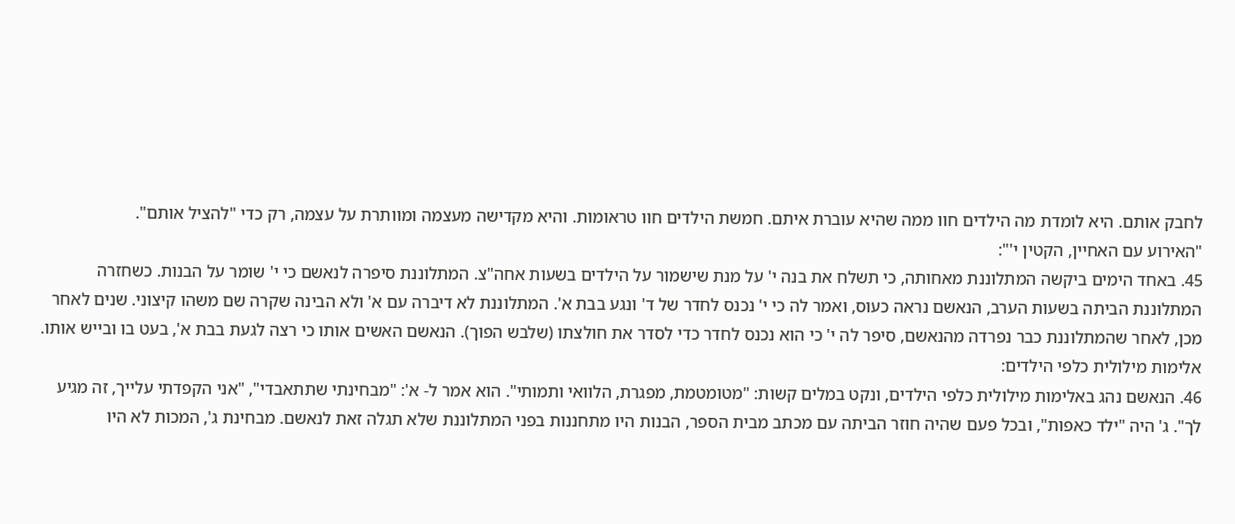לחבק אותם. היא לומדת מה הילדים חוו ממה שהיא עוברת איתם. חמשת הילדים חוו טראומות. והיא מקדישה מעצמה ומוותרת על עצמה, רק כדי "להציל אותם".
"האירוע עם האחיין, הקטין י'":
45. באחד הימים ביקשה המתלוננת מאחותה, כי תשלח את בנה י' על מנת שישמור על הילדים בשעות אחה"צ. המתלוננת סיפרה לנאשם כי י' שומר על הבנות. כשחזרה המתלוננת הביתה בשעות הערב, הנאשם נראה כעוס, ואמר לה כי י' נכנס לחדר של ד' ונגע בבת א'. המתלוננת לא דיברה עם א' ולא הבינה שקרה שם משהו קיצוני. שנים לאחר מכן, לאחר שהמתלוננת כבר נפרדה מהנאשם, סיפר לה י' כי הוא נכנס לחדר כדי לסדר את חולצתו (שלבש הפוך). הנאשם האשים אותו כי רצה לגעת בבת א', בעט בו ובייש אותו.
אלימות מילולית כלפי הילדים:
46. הנאשם נהג באלימות מילולית כלפי הילדים, ונקט במלים קשות: "מטומטמת, מפגרת, הלוואי ותמותי". הוא אמר ל- א': "מבחינתי שתתאבדי", "אני הקפדתי עלייך, זה מגיע לך". ג' היה "ילד כאפות", ובכל פעם שהיה חוזר הביתה עם מכתב מבית הספר, הבנות היו מתחננות בפני המתלוננת שלא תגלה זאת לנאשם. מבחינת ג', המכות לא היו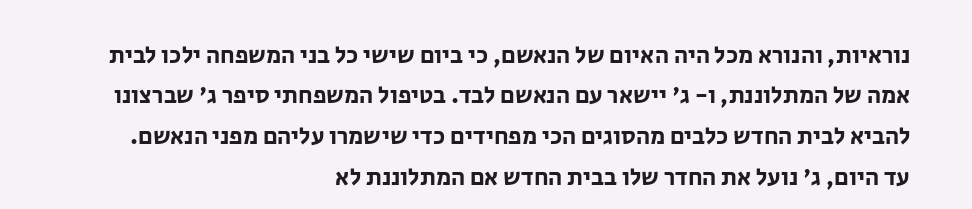נוראיות, והנורא מכל היה האיום של הנאשם, כי ביום שישי כל בני המשפחה ילכו לבית אמה של המתלוננת, ו- ג' יישאר עם הנאשם לבד. בטיפול המשפחתי סיפר ג' שברצונו להביא לבית החדש כלבים מהסוגים הכי מפחידים כדי שישמרו עליהם מפני הנאשם. עד היום, ג' נועל את החדר שלו בבית החדש אם המתלוננת לא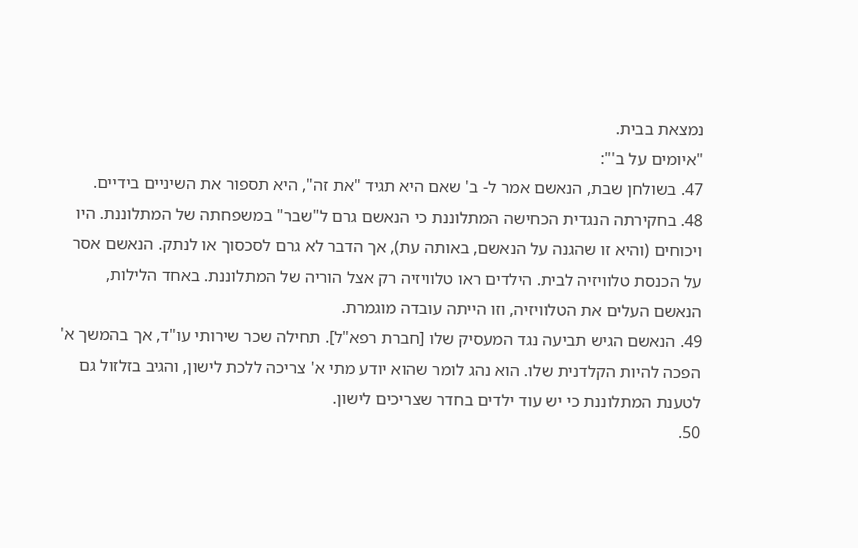נמצאת בבית.
"איומים על ב'":
47. בשולחן שבת, הנאשם אמר ל- ב' שאם היא תגיד "את זה", היא תספור את השיניים בידיים.
48. בחקירתה הנגדית הכחישה המתלוננת כי הנאשם גרם ל"שבר" במשפחתה של המתלוננת. היו ויכוחים (והיא זו שהגנה על הנאשם, באותה עת), אך הדבר לא גרם לסכסוך או לנתק. הנאשם אסר על הכנסת טלוויזיה לבית. הילדים ראו טלוויזיה רק אצל הוריה של המתלוננת. באחד הלילות, הנאשם העלים את הטלוויזיה, וזו הייתה עובדה מוגמרת.
49. הנאשם הגיש תביעה נגד המעסיק שלו [חברת רפא"ל]. תחילה שכר שירותי עו"ד, אך בהמשך א' הפכה להיות הקלדנית שלו. הוא נהג לומר שהוא יודע מתי א' צריכה ללכת לישון, והגיב בזלזול גם לטענת המתלוננת כי יש עוד ילדים בחדר שצריכים לישון.
50.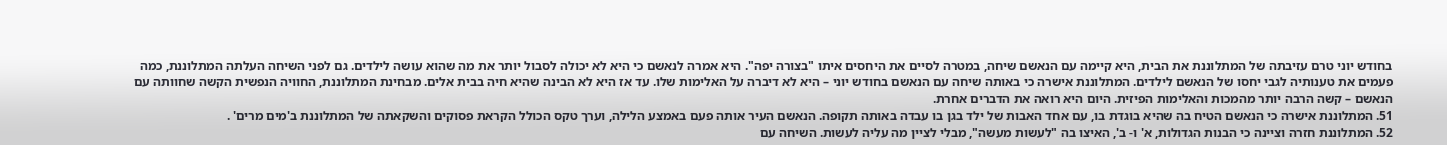בחודש יוני טרם עזיבתה של המתלוננת את הבית, היא קיימה עם הנאשם שיחה, במטרה לסיים את היחסים איתו "בצורה יפה". היא אמרה לנאשם כי היא לא יכולה לסבול יותר את מה שהוא עושה לילדים. גם לפני השיחה העלתה המתלוננת, כמה פעמים את טענותיה לגבי יחסו של הנאשם לילדים. המתלוננת אישרה כי באותה שיחה עם הנאשם בחודש יוני – היא לא דיברה על האלימות שלו. עד אז היא לא הבינה שהיא חיה בבית אלים. מבחינת המתלוננת, החוויה הנפשית הקשה שחוותה עם הנאשם – קשה הרבה יותר מהמכות והאלימות הפיזית. היום היא רואה את הדברים אחרת.
51. המתלוננת אישרה כי הנאשם הטיח בה שהיא בוגדת בו, עם אחד האבות של ילד בגן בו עבדה באותה תקופה. הנאשם העיר אותה פעם באמצע הלילה, וערך טקס הכולל הקראת פסוקים והשקאתה של המתלוננת ב'מים מרים' .
52. המתלוננת חזרה וציינה כי הבנות הגדולות, א' ו- ב', האיצו בה "לעשות מעשה", מבלי לציין מה עליה לעשות. השיחה עם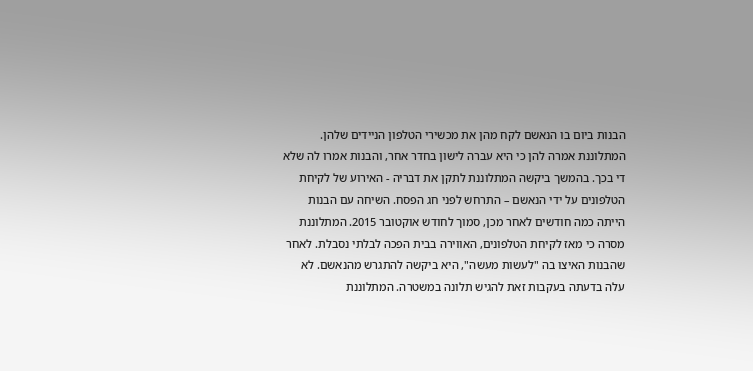הבנות ביום בו הנאשם לקח מהן את מכשירי הטלפון הניידים שלהן. המתלוננת אמרה להן כי היא עברה לישון בחדר אחר, והבנות אמרו לה שלא די בכך. בהמשך ביקשה המתלוננת לתקן את דבריה - האירוע של לקיחת הטלפונים על ידי הנאשם – התרחש לפני חג הפסח. השיחה עם הבנות הייתה כמה חודשים לאחר מכן, סמוך לחודש אוקטובר 2015. המתלוננת מסרה כי מאז לקיחת הטלפונים, האווירה בבית הפכה לבלתי נסבלת. לאחר שהבנות האיצו בה "לעשות מעשה", היא ביקשה להתגרש מהנאשם. לא עלה בדעתה בעקבות זאת להגיש תלונה במשטרה. המתלוננת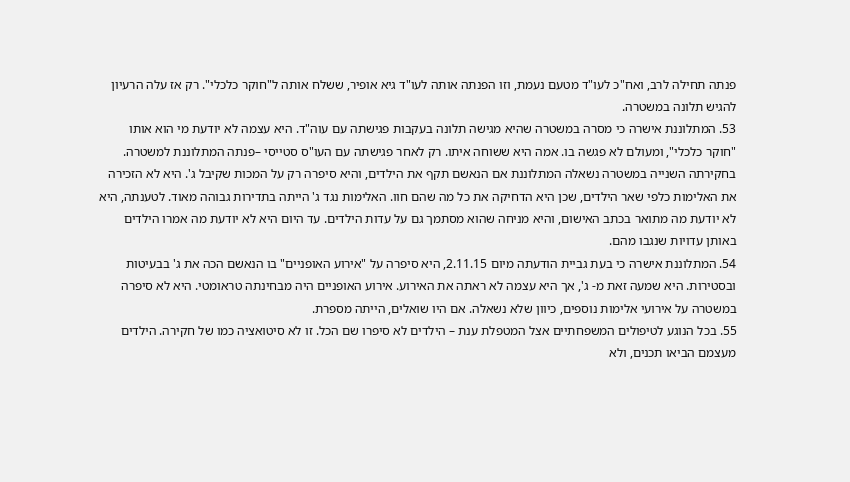פנתה תחילה לרב, ואח"כ לעו"ד מטעם נעמת, וזו הפנתה אותה לעו"ד גיא אופיר, ששלח אותה ל"חוקר כלכלי". רק אז עלה הרעיון להגיש תלונה במשטרה.
53. המתלוננת אישרה כי מסרה במשטרה שהיא מגישה תלונה בעקבות פגישתה עם עוה"ד. היא עצמה לא יודעת מי הוא אותו "חוקר כלכלי", ומעולם לא פגשה בו. אמה היא ששוחה איתו. רק לאחר פגישתה עם העו"ס סטייסי –פנתה המתלוננת למשטרה. בחקירתה השנייה במשטרה נשאלה המתלוננת אם הנאשם תקף את הילדים, והיא סיפרה רק על המכות שקיבל ג'. היא לא הזכירה את האלימות כלפי שאר הילדים, שכן היא הדחיקה את כל מה שהם חוו. האלימות נגד ג' הייתה בתדירות גבוהה מאוד. לטענתה, היא לא יודעת מה מתואר בכתב האישום, והיא מניחה שהוא מסתמך גם על עדות הילדים. עד היום היא לא יודעת מה אמרו הילדים באותן עדויות שנגבו מהם.
54. המתלוננת אישרה כי בעת גביית הודעתה מיום 2.11.15, היא סיפרה על "אירוע האופניים" בו הנאשם הכה את ג' בבעיטות ובסטירות. היא שמעה זאת מ- ג', אך היא עצמה לא ראתה את האירוע. אירוע האופניים היה מבחינתה טראומטי. היא לא סיפרה במשטרה על אירועי אלימות נוספים, כיוון שלא נשאלה. אם היו שואלים, הייתה מספרת.
55. בכל הנוגע לטיפולים המשפחתיים אצל המטפלת ענת – הילדים לא סיפרו שם הכל. זו לא סיטואציה כמו של חקירה. הילדים מעצמם הביאו תכנים, ולא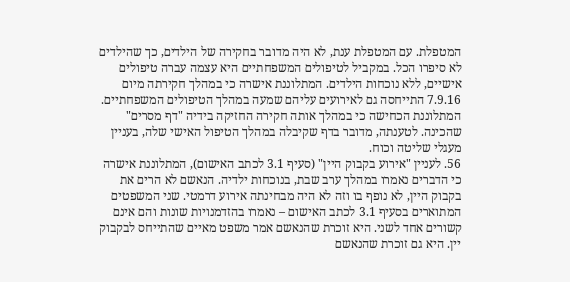המטפלת. עם המטפלת ענת, לא היה מדובר בחקירה של הילדים, כך שהילדים לא סיפרו הכל. במקביל לטיפולים המשפחתיים היא עצמה עברה טיפולים אישיים, ללא נוכחות הילדים. המתלוננת אישרה כי במהלך חקירתה מיום 7.9.16 התייחסה גם לאירועים עליהם שמעה במהלך הטיפולים המשפחתיים. המתלוננת הכחישה כי במהלך אותה חקירה החזיקה בידיה "דף מסרים" שהכינה. לטענתה, מדובר בדף שקיבלה במהלך הטיפול האישי שלה, בעניין מעגלי שליטה וכוח.
56. לעניין "אירוע בקבוק היין" (סעיף 3.1 לכתב האישום), המתלוננת אישרה כי הדברים נאמרו במהלך ערב שבת, בנוכחות ילדיה. הנאשם לא הרים את בקבוק היין, לא נופף בו וזה לא היה מבחינתה אירוע דרמטי. שני המשפטים המתוארים בסעיף 3.1 לכתב האישום – נאמרו בהזדמנויות שונות והם אינם קשורים אחד לשני. היא זוכרת שהנאשם אמר משפט מאיים שהתייחס לבקבוק יין. היא גם זוכרת שהנאשם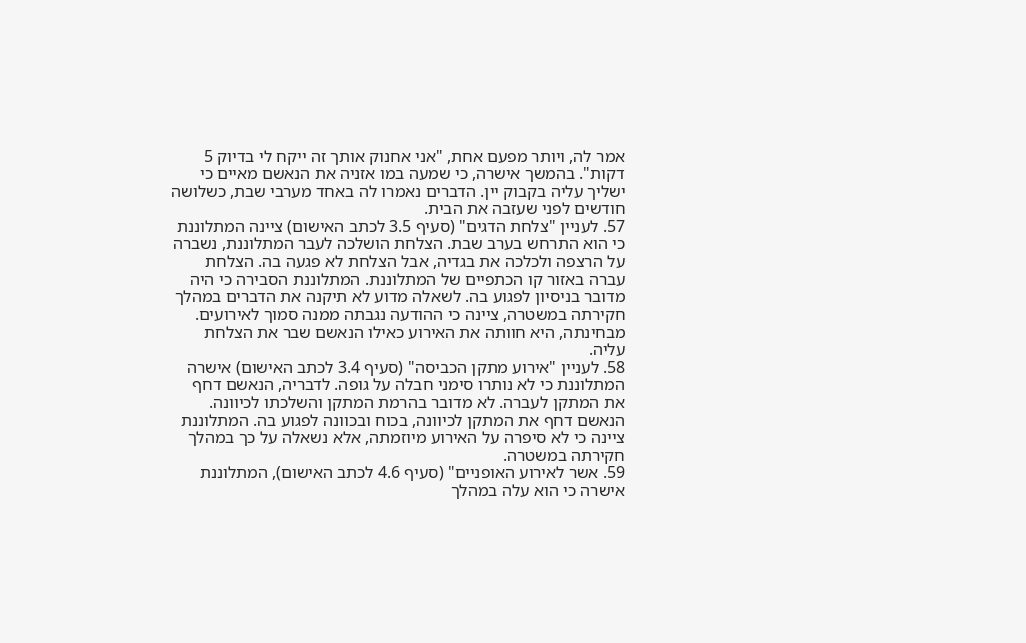אמר לה, ויותר מפעם אחת, "אני אחנוק אותך זה ייקח לי בדיוק 5 דקות". בהמשך אישרה, כי שמעה במו אזניה את הנאשם מאיים כי ישליך עליה בקבוק יין. הדברים נאמרו לה באחד מערבי שבת, כשלושה חודשים לפני שעזבה את הבית.
57. לעניין "צלחת הדגים" (סעיף 3.5 לכתב האישום) ציינה המתלוננת כי הוא התרחש בערב שבת. הצלחת הושלכה לעבר המתלוננת, נשברה על הרצפה ולכלכה את בגדיה, אבל הצלחת לא פגעה בה. הצלחת עברה באזור קו הכתפיים של המתלוננת. המתלוננת הסבירה כי היה מדובר בניסיון לפגוע בה. לשאלה מדוע לא תיקנה את הדברים במהלך חקירתה במשטרה, ציינה כי ההודעה נגבתה ממנה סמוך לאירועים. מבחינתה, היא חוותה את האירוע כאילו הנאשם שבר את הצלחת עליה.
58. לעניין "אירוע מתקן הכביסה" (סעיף 3.4 לכתב האישום) אישרה המתלוננת כי לא נותרו סימני חבלה על גופה. לדבריה, הנאשם דחף את המתקן לעברה. לא מדובר בהרמת המתקן והשלכתו לכיוונה. הנאשם דחף את המתקן לכיוונה, בכוח ובכוונה לפגוע בה. המתלוננת ציינה כי לא סיפרה על האירוע מיוזמתה, אלא נשאלה על כך במהלך חקירתה במשטרה.
59. אשר לאירוע האופניים" (סעיף 4.6 לכתב האישום), המתלוננת אישרה כי הוא עלה במהלך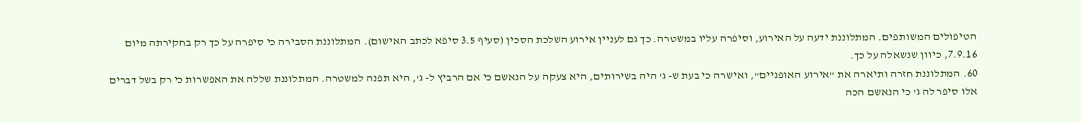הטיפולים המשותפים. המתלוננת ידעה על האירוע, וסיפרה עליו במשטרה. כך גם לעניין אירוע השלכת הסכין (סעיף 3.5 סיפא לכתב האישום). המתלוננת הסבירה כי סיפרה על כך רק בחקירתה מיום 7.9.16, כיוון שנשאלה על כך.
60. המתלוננת חזרה ותיארה את "אירוע האופניים", ואישרה כי בעת ש- ג' היה בשירותים, היא צעקה על הנאשם כי אם הרביץ ל- ג', היא תפנה למשטרה. המתלוננת שללה את האפשרות כי רק בשל דברים אלו סיפר לה ג' כי הנאשם הכה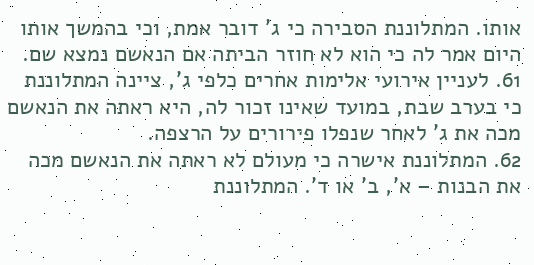אותו. המתלוננת הסבירה כי ג' דובר אמת, וכי בהמשך אותו היום אמר לה כי הוא לא חוזר הביתה אם הנאשם נמצא שם.
61. לעניין אירועי אלימות אחרים כלפי ג', ציינה המתלוננת כי בערב שבת, במועד שאינו זכור לה, היא ראתה את הנאשם מכה את ג' לאחר שנפלו פירורים על הרצפה.
62. המתלוננת אישרה כי מעולם לא ראתה את הנאשם מכה את הבנות – א', ב' או ד'. המתלוננת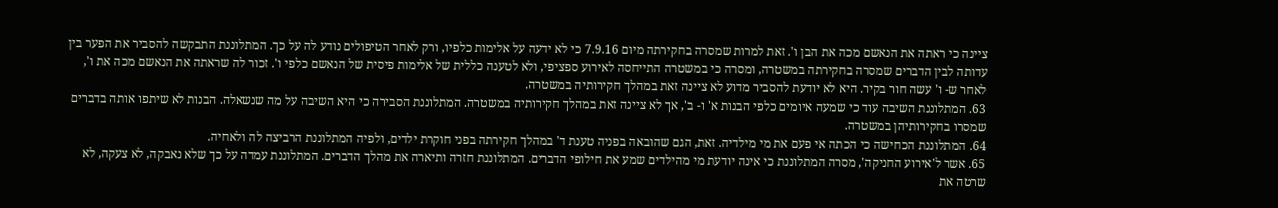ציינה כי ראתה את הנאשם מכה את הבן ו'. זאת למרות שמסרה בחקירתה מיום 7.9.16 כי לא ידעה על אלימות כלפיו, ורק לאחר הטיפולים נודע לה על כך. המתלוננת התבקשה להסביר את הפער בין עדותה לבין הדברים שמסרה בחקירתה במשטרה, ומסרה כי במשטרה התייחסה לאירוע ספציפי, ולא לטענה כללית של אלימות פיסית של הנאשם כלפי ו'. זכור לה שראתה את הנאשם מכה את ו', לאחר ש- ו' עשה חור בקיר. היא לא יודעת להסביר מדוע לא ציינה זאת במהלך חקירותיה במשטרה.
63. המתלוננת השיבה עוד כי שמעה איומים כלפי הבנות א' ו- ב', אך לא ציינה זאת במהלך חקירותיה במשטרה. המתלוננת הסבירה כי היא השיבה על מה שנשאלה. הבנות לא שיתפו אותה בדברים שמסרו בחקירותיהן במשטרה.
64. המתלוננת הכחישה כי הכתה אי פעם את מי מילדיה. זאת, הגם שהובאה בפניה טענת ד' במהלך חקירתה בפני חוקרת ילדים, ולפיה המתלוננת הרביצה לה ולאחיה.
65. אשר ל'אירוע החניקה', מסרה המתלוננת כי אינה יודעת מי מהילדים שמע את חילופי הדברים. המתלוננת חזרה ותיארה את מהלך הדברים. המתלוננת עמדה על כך שלא נאבקה, לא צעקה, לא שרטה את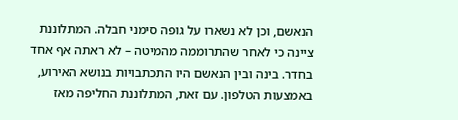הנאשם, וכן לא נשארו על גופה סימני חבלה. המתלוננת ציינה כי לאחר שהתרוממה מהמיטה – לא ראתה אף אחד בחדר. בינה ובין הנאשם היו התכתבויות בנושא האירוע, באמצעות הטלפון. עם זאת, המתלוננת החליפה מאז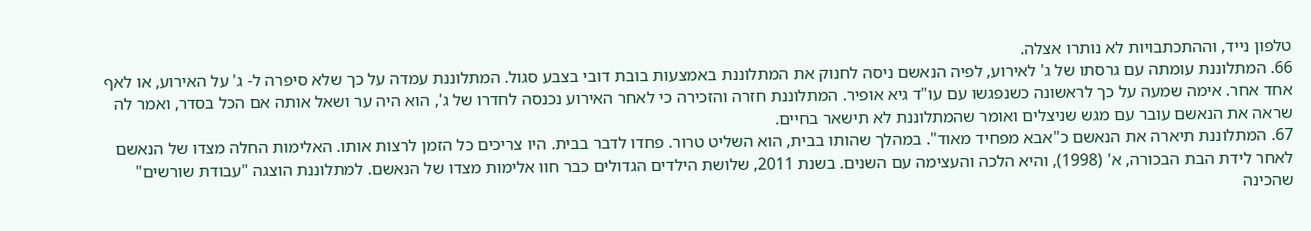טלפון נייד, וההתכתבויות לא נותרו אצלה.
66. המתלוננת עומתה עם גרסתו של ג' לאירוע, לפיה הנאשם ניסה לחנוק את המתלוננת באמצעות בובת דובי בצבע סגול. המתלוננת עמדה על כך שלא סיפרה ל- ג' על האירוע, או לאף אחד אחר. אימה שמעה על כך לראשונה כשנפגשו עם עו"ד גיא אופיר. המתלוננת חזרה והזכירה כי לאחר האירוע נכנסה לחדרו של ג', הוא היה ער ושאל אותה אם הכל בסדר, ואמר לה שראה את הנאשם עובר עם מגש שניצלים ואומר שהמתלוננת לא תישאר בחיים.
67. המתלוננת תיארה את הנאשם כ"אבא מפחיד מאוד". במהלך שהותו בבית, הוא השליט טרור. פחדו לדבר בבית. היו צריכים כל הזמן לרצות אותו. האלימות החלה מצדו של הנאשם לאחר לידת הבת הבכורה, א' (1998), והיא הלכה והעצימה עם השנים. בשנת 2011, שלושת הילדים הגדולים כבר חוו אלימות מצדו של הנאשם. למתלוננת הוצגה "עבודת שורשים" שהכינה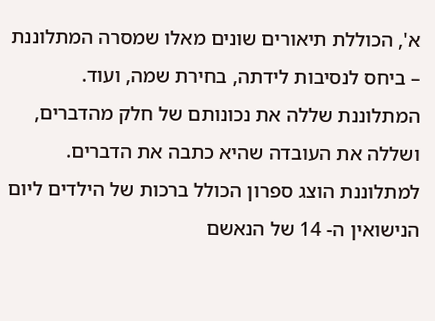א', הכוללת תיאורים שונים מאלו שמסרה המתלוננת – ביחס לנסיבות לידתה, בחירת שמה, ועוד. המתלוננת שללה את נכונותם של חלק מהדברים, ושללה את העובדה שהיא כתבה את הדברים. למתלוננת הוצג ספרון הכולל ברכות של הילדים ליום הנישואין ה- 14 של הנאשם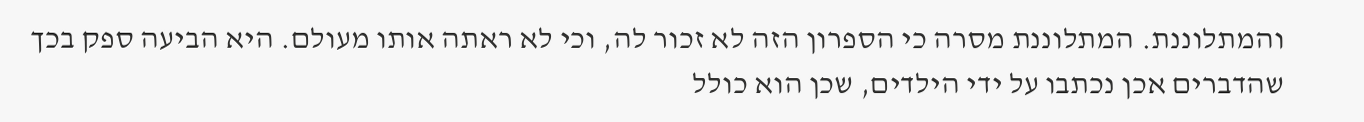והמתלוננת. המתלוננת מסרה כי הספרון הזה לא זכור לה, וכי לא ראתה אותו מעולם. היא הביעה ספק בכך שהדברים אכן נכתבו על ידי הילדים, שכן הוא כולל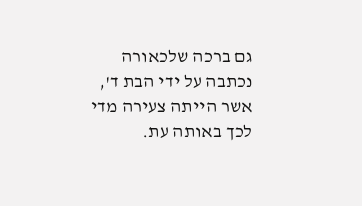גם ברכה שלכאורה נכתבה על ידי הבת ד', אשר הייתה צעירה מדי לכך באותה עת.